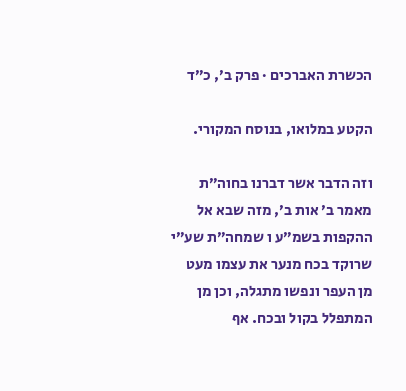הכשרת האברכים · פרק ב׳, כ״ד

הקטע במלואו, בנוסח המקורי.

וזה הדבר אשר דברנו בחוה״ת מאמר ב׳ אות ב׳, מזה שבא אל ההקפות בשמ״ע ו שמחה״ת שע״י שרוקד בכח מנער את עצמו מעט מן העפר ונפשו מתגלה, וכן מן המתפלל בקול ובכח. אף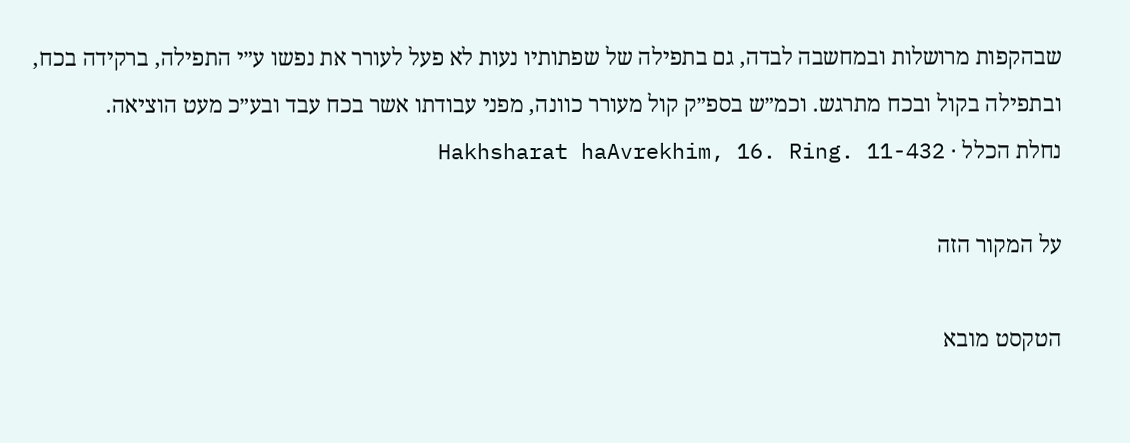שבהקפות מרושלות ובמחשבה לבדה, גם בתפילה של שפתותיו נעות לא פעל לעורר את נפשו ע״י התפילה, ברקידה בכח, ובתפילה בקול ובכח מתרגש. וכמ״ש בספ״ק קול מעורר כוונה, מפני עבודתו אשר בכח עבד ובע״כ מעט הוציאה.
נחלת הכלל · Hakhsharat haAvrekhim, 16. Ring. 11-432

על המקור הזה

הטקסט מובא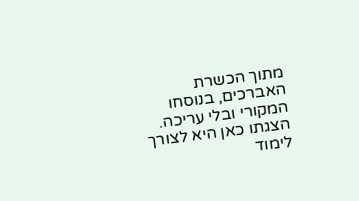מתוך הכשרת האברכים, בנוסחו המקורי ובלי עריכה. הצגתו כאן היא לצורך לימוד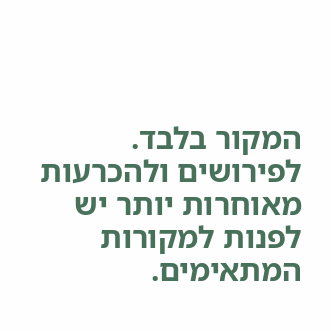המקור בלבד. לפירושים ולהכרעות מאוחרות יותר יש לפנות למקורות המתאימים.